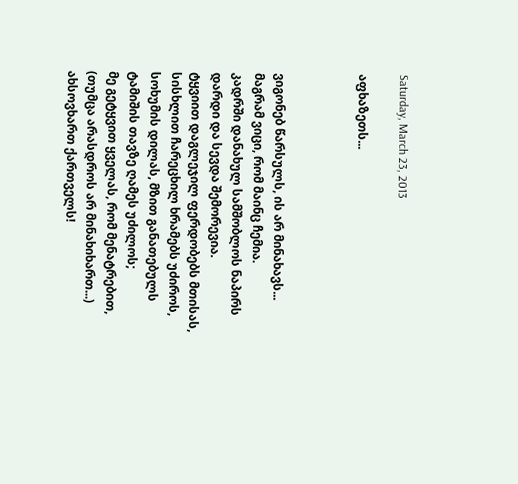Saturday, March 23, 2013

აფხაზეთს...



ვიგონებ წარსულს, ის არ მინახავს...
მაგრამ ვიცი, რომ მაინც ჩემია.
კადრში დანახულ სამშობლოს ნაპირს
დარდი და სევდა შემორევია.
ტყვიით დაგლეჯილ ფერდობებს მთისას,
სისხლით ჩარეცხილ ხრამებს უძიროს,
სოხუმის დილას, მზით განათებულს
ტამიშის თავზე ღამეს უძილოს;
მე გეტყვით ყველას, რომ მენატრებით,
(თუმცა არასდროს არ მინახიხართ...)
ახსოვხართ ქართველს!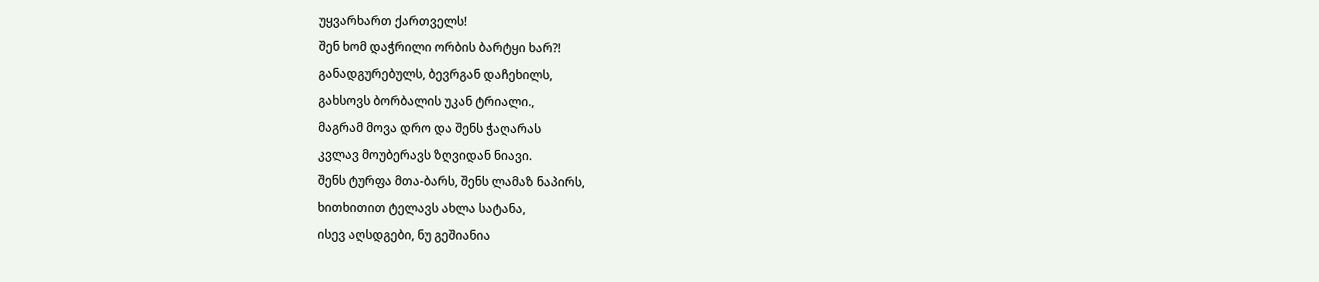უყვარხართ ქართველს!
შენ ხომ დაჭრილი ორბის ბარტყი ხარ?!
განადგურებულს, ბევრგან დაჩეხილს,
გახსოვს ბორბალის უკან ტრიალი.,
მაგრამ მოვა დრო და შენს ჭაღარას
კვლავ მოუბერავს ზღვიდან ნიავი.
შენს ტურფა მთა-ბარს, შენს ლამაზ ნაპირს,
ხითხითით ტელავს ახლა სატანა,
ისევ აღსდგები, ნუ გეშიანია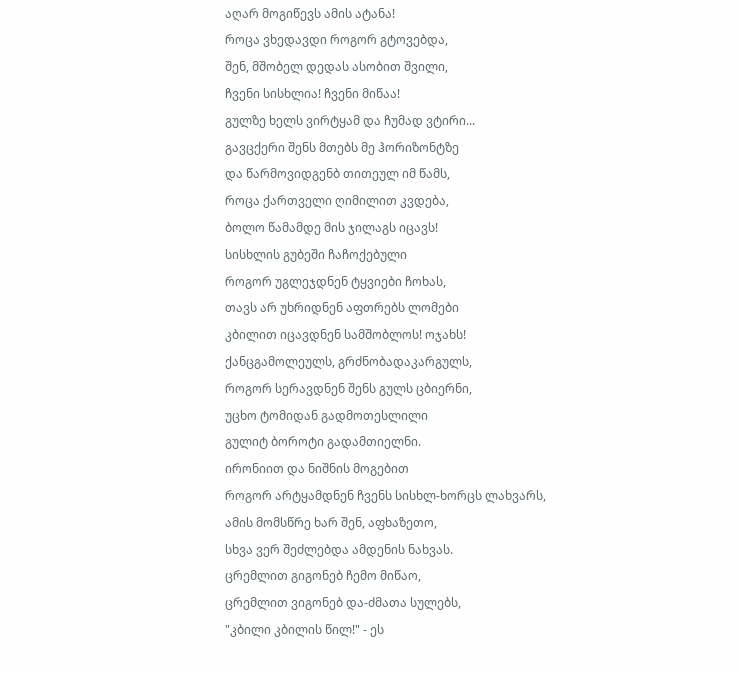აღარ მოგიწევს ამის ატანა!
როცა ვხედავდი როგორ გტოვებდა,
შენ, მშობელ დედას ასობით შვილი,
ჩვენი სისხლია! ჩვენი მიწაა!
გულზე ხელს ვირტყამ და ჩუმად ვტირი...
გავცქერი შენს მთებს მე ჰორიზონტზე
და წარმოვიდგენბ თითეულ იმ წამს,
როცა ქართველი ღიმილით კვდება,
ბოლო წამამდე მის ჯილაგს იცავს!
სისხლის გუბეში ჩაჩოქებული
როგორ უგლეჯდნენ ტყვიები ჩოხას,
თავს არ უხრიდნენ აფთრებს ლომები
კბილით იცავდნენ სამშობლოს! ოჯახს!
ქანცგამოლეულს, გრძნობადაკარგულს,
როგორ სერავდნენ შენს გულს ცბიერნი,
უცხო ტომიდან გადმოთესლილი
გულიტ ბოროტი გადამთიელნი.
ირონიით და ნიშნის მოგებით
როგორ არტყამდნენ ჩვენს სისხლ-ხორცს ლახვარს,
ამის მომსწრე ხარ შენ, აფხაზეთო,
სხვა ვერ შეძლებდა ამდენის ნახვას.
ცრემლით გიგონებ ჩემო მიწაო,
ცრემლით ვიგონებ და-ძმათა სულებს,
"კბილი კბილის წილ!" - ეს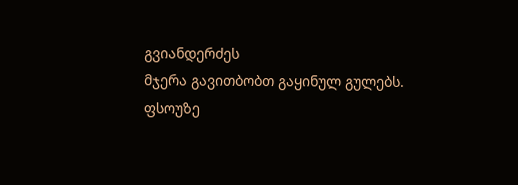გვიანდერძეს
მჯერა გავითბობთ გაყინულ გულებს.
ფსოუზე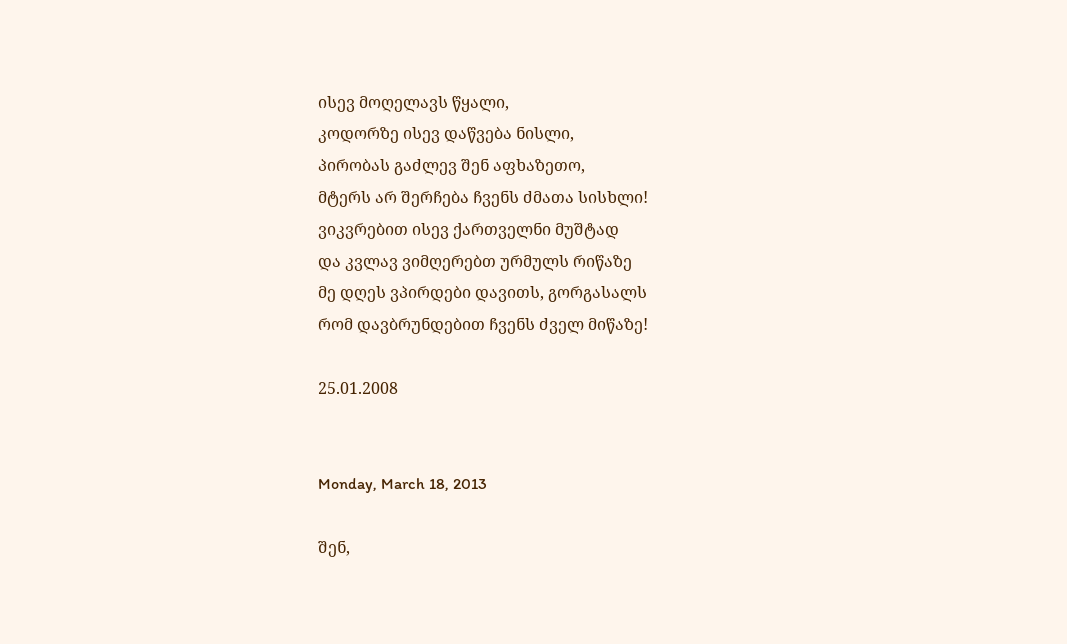ისევ მოღელავს წყალი,
კოდორზე ისევ დაწვება ნისლი,
პირობას გაძლევ შენ აფხაზეთო,
მტერს არ შერჩება ჩვენს ძმათა სისხლი!
ვიკვრებით ისევ ქართველნი მუშტად
და კვლავ ვიმღერებთ ურმულს რიწაზე
მე დღეს ვპირდები დავითს, გორგასალს
რომ დავბრუნდებით ჩვენს ძველ მიწაზე!

25.01.2008


Monday, March 18, 2013

შენ,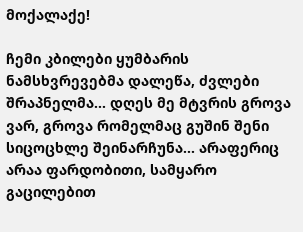მოქალაქე!

ჩემი კბილები ყუმბარის ნამსხვრევებმა დალეწა, ძვლები შრაპნელმა... დღეს მე მტვრის გროვა ვარ, გროვა რომელმაც გუშინ შენი სიცოცხლე შეინარჩუნა... არაფერიც არაა ფარდობითი, სამყარო გაცილებით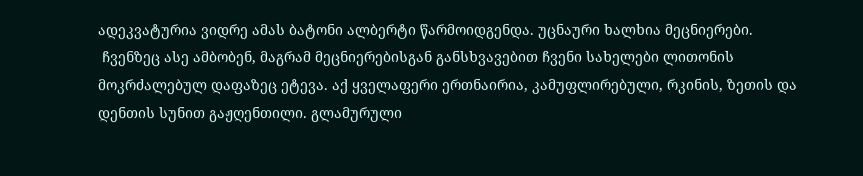ადეკვატურია ვიდრე ამას ბატონი ალბერტი წარმოიდგენდა. უცნაური ხალხია მეცნიერები.
 ჩვენზეც ასე ამბობენ, მაგრამ მეცნიერებისგან განსხვავებით ჩვენი სახელები ლითონის მოკრძალებულ დაფაზეც ეტევა. აქ ყველაფერი ერთნაირია, კამუფლირებული, რკინის, ზეთის და დენთის სუნით გაჟღენთილი. გლამურული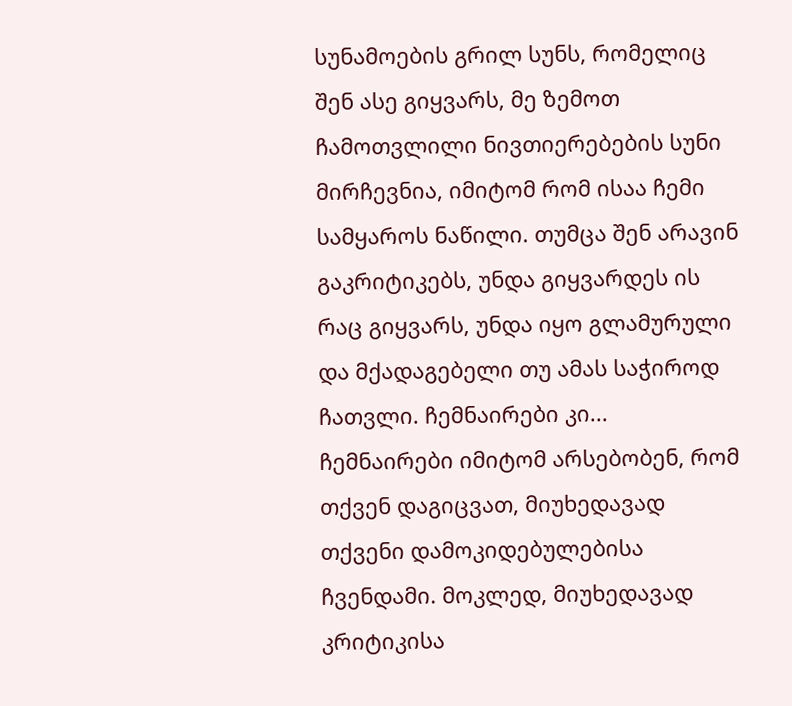სუნამოების გრილ სუნს, რომელიც შენ ასე გიყვარს, მე ზემოთ ჩამოთვლილი ნივთიერებების სუნი მირჩევნია, იმიტომ რომ ისაა ჩემი სამყაროს ნაწილი. თუმცა შენ არავინ გაკრიტიკებს, უნდა გიყვარდეს ის რაც გიყვარს, უნდა იყო გლამურული და მქადაგებელი თუ ამას საჭიროდ ჩათვლი. ჩემნაირები კი... ჩემნაირები იმიტომ არსებობენ, რომ თქვენ დაგიცვათ, მიუხედავად თქვენი დამოკიდებულებისა ჩვენდამი. მოკლედ, მიუხედავად კრიტიკისა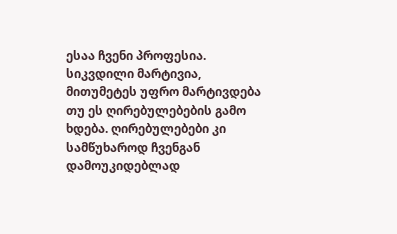ესაა ჩვენი პროფესია. სიკვდილი მარტივია, მითუმეტეს უფრო მარტივდება თუ ეს ღირებულებების გამო ხდება. ღირებულებები კი სამწუხაროდ ჩვენგან დამოუკიდებლად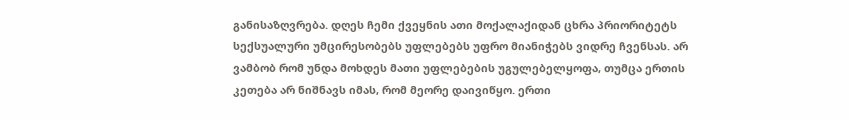განისაზღვრება. დღეს ჩემი ქვეყნის ათი მოქალაქიდან ცხრა პრიორიტეტს სექსუალური უმცირესობებს უფლებებს უფრო მიანიჭებს ვიდრე ჩვენსას. არ ვამბობ რომ უნდა მოხდეს მათი უფლებების უგულებელყოფა, თუმცა ერთის კეთება არ ნიშნავს იმას, რომ მეორე დაივიწყო. ერთი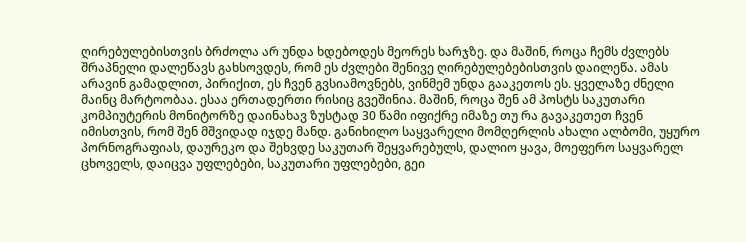ღირებულებისთვის ბრძოლა არ უნდა ხდებოდეს მეორეს ხარჯზე. და მაშინ, როცა ჩემს ძვლებს შრაპნელი დალეწავს გახსოვდეს, რომ ეს ძვლები შენივე ღირებულებებისთვის დაილეწა. ამას არავინ გამადლით, პირიქით, ეს ჩვენ გვსიამოვნებს, ვინმემ უნდა გააკეთოს ეს. ყველაზე ძნელი მაინც მარტოობაა. ესაა ერთადერთი რისიც გვეშინია. მაშინ, როცა შენ ამ პოსტს საკუთარი კომპიუტერის მონიტორზე დაინახავ ზუსტად 30 წამი იფიქრე იმაზე თუ რა გავაკეთეთ ჩვენ იმისთვის, რომ შენ მშვიდად იჯდე მანდ. განიხილო საყვარელი მომღერლის ახალი ალბომი, უყურო პორნოგრაფიას, დაურეკო და შეხვდე საკუთარ შეყვარებულს, დალიო ყავა, მოეფერო საყვარელ ცხოველს, დაიცვა უფლებები, საკუთარი უფლებები, გეი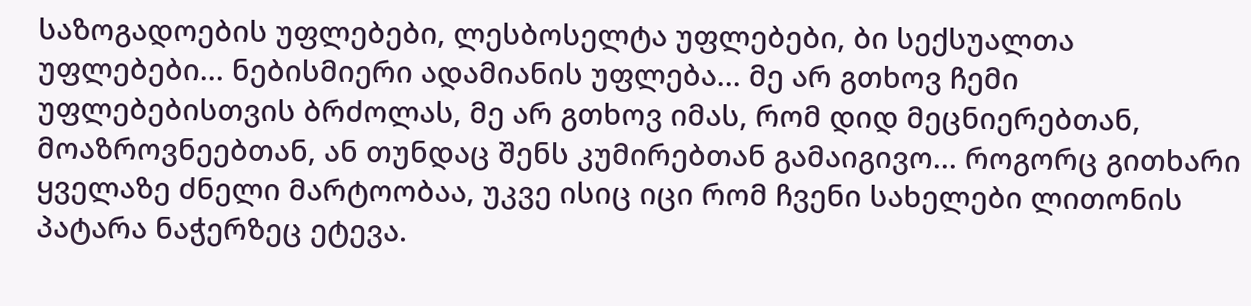საზოგადოების უფლებები, ლესბოსელტა უფლებები, ბი სექსუალთა უფლებები... ნებისმიერი ადამიანის უფლება... მე არ გთხოვ ჩემი უფლებებისთვის ბრძოლას, მე არ გთხოვ იმას, რომ დიდ მეცნიერებთან, მოაზროვნეებთან, ან თუნდაც შენს კუმირებთან გამაიგივო... როგორც გითხარი ყველაზე ძნელი მარტოობაა, უკვე ისიც იცი რომ ჩვენი სახელები ლითონის პატარა ნაჭერზეც ეტევა.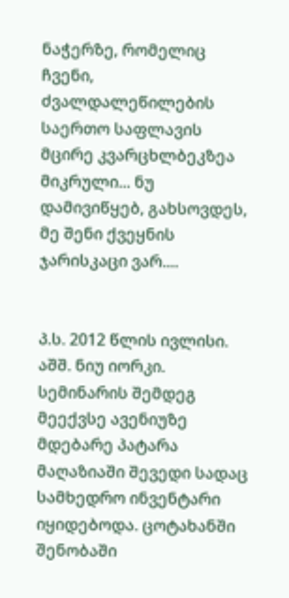ნაჭერზე, რომელიც ჩვენი, ძვალდალეწილების საერთო საფლავის მცირე კვარცხლბეკზეა მიკრული... ნუ დამივიწყებ, გახსოვდეს, მე შენი ქვეყნის ჯარისკაცი ვარ....


პ.ს. 2012 წლის ივლისი. აშშ. ნიუ იორკი. სემინარის შემდეგ მეექვსე ავენიუზე მდებარე პატარა მაღაზიაში შევედი სადაც სამხედრო ინვენტარი იყიდებოდა. ცოტახანში შენობაში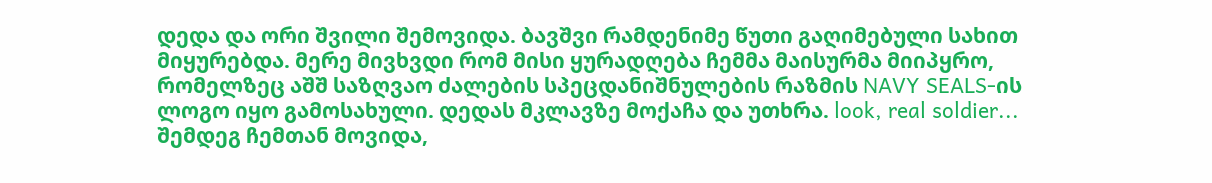დედა და ორი შვილი შემოვიდა. ბავშვი რამდენიმე წუთი გაღიმებული სახით მიყურებდა. მერე მივხვდი რომ მისი ყურადღება ჩემმა მაისურმა მიიპყრო, რომელზეც აშშ საზღვაო ძალების სპეცდანიშნულების რაზმის NAVY SEALS-ის ლოგო იყო გამოსახული. დედას მკლავზე მოქაჩა და უთხრა. look, real soldier... შემდეგ ჩემთან მოვიდა,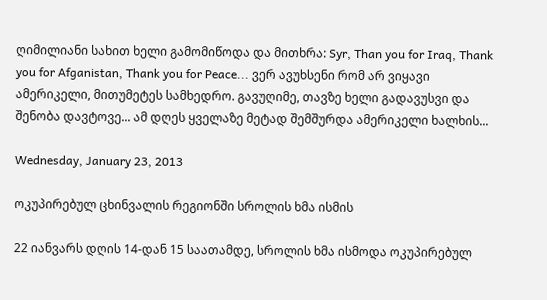ღიმილიანი სახით ხელი გამომიწოდა და მითხრა: Syr, Than you for Iraq, Thank you for Afganistan, Thank you for Peace... ვერ ავუხსენი რომ არ ვიყავი ამერიკელი, მითუმეტეს სამხედრო. გავუღიმე, თავზე ხელი გადავუსვი და შენობა დავტოვე... ამ დღეს ყველაზე მეტად შემშურდა ამერიკელი ხალხის...

Wednesday, January 23, 2013

ოკუპირებულ ცხინვალის რეგიონში სროლის ხმა ისმის

22 იანვარს დღის 14-დან 15 საათამდე, სროლის ხმა ისმოდა ოკუპირებულ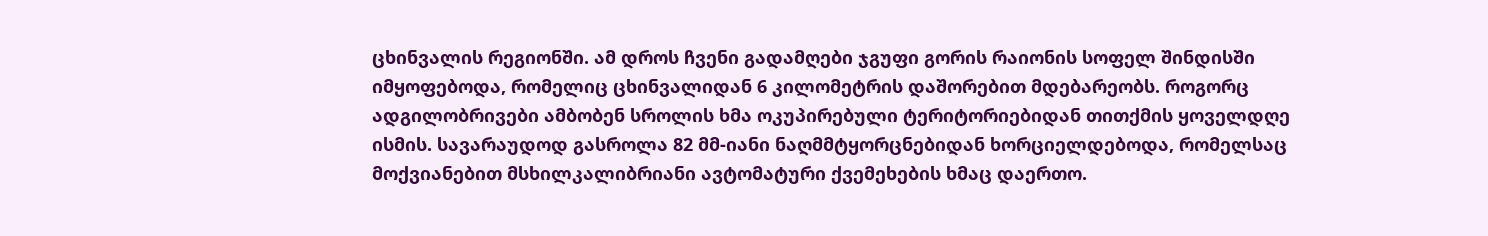ცხინვალის რეგიონში. ამ დროს ჩვენი გადამღები ჯგუფი გორის რაიონის სოფელ შინდისში იმყოფებოდა, რომელიც ცხინვალიდან 6 კილომეტრის დაშორებით მდებარეობს. როგორც ადგილობრივები ამბობენ სროლის ხმა ოკუპირებული ტერიტორიებიდან თითქმის ყოველდღე ისმის. სავარაუდოდ გასროლა 82 მმ-იანი ნაღმმტყორცნებიდან ხორციელდებოდა, რომელსაც მოქვიანებით მსხილკალიბრიანი ავტომატური ქვემეხების ხმაც დაერთო.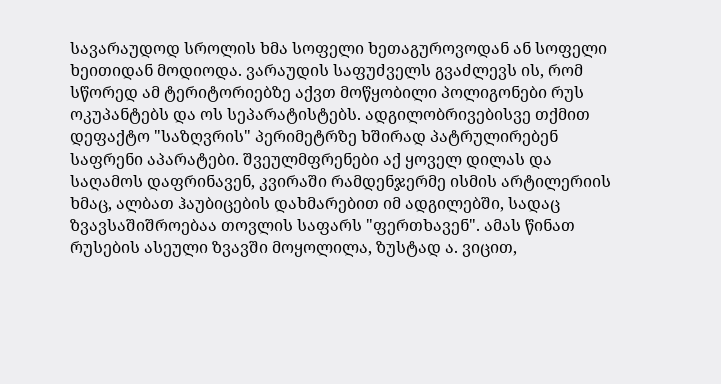სავარაუდოდ სროლის ხმა სოფელი ხეთაგუროვოდან ან სოფელი ხეითიდან მოდიოდა. ვარაუდის საფუძველს გვაძლევს ის, რომ სწორედ ამ ტერიტორიებზე აქვთ მოწყობილი პოლიგონები რუს ოკუპანტებს და ოს სეპარატისტებს. ადგილობრივებისვე თქმით დეფაქტო "საზღვრის" პერიმეტრზე ხშირად პატრულირებენ საფრენი აპარატები. შვეულმფრენები აქ ყოველ დილას და საღამოს დაფრინავენ, კვირაში რამდენჯერმე ისმის არტილერიის ხმაც, ალბათ ჰაუბიცების დახმარებით იმ ადგილებში, სადაც ზვავსაშიშროებაა თოვლის საფარს "ფერთხავენ". ამას წინათ რუსების ასეული ზვავში მოყოლილა, ზუსტად ა. ვიცით,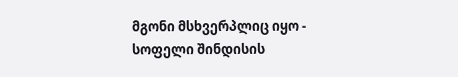მგონი მსხვერპლიც იყო - სოფელი შინდისის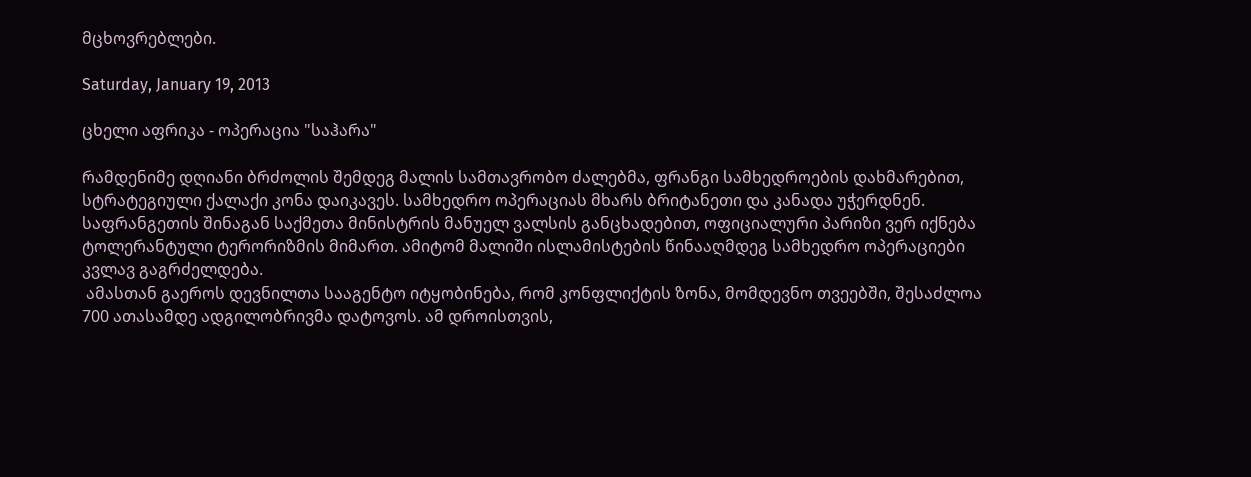მცხოვრებლები.

Saturday, January 19, 2013

ცხელი აფრიკა - ოპერაცია "საჰარა"

რამდენიმე დღიანი ბრძოლის შემდეგ მალის სამთავრობო ძალებმა, ფრანგი სამხედროების დახმარებით, სტრატეგიული ქალაქი კონა დაიკავეს. სამხედრო ოპერაციას მხარს ბრიტანეთი და კანადა უჭერდნენ. საფრანგეთის შინაგან საქმეთა მინისტრის მანუელ ვალსის განცხადებით, ოფიციალური პარიზი ვერ იქნება ტოლერანტული ტერორიზმის მიმართ. ამიტომ მალიში ისლამისტების წინააღმდეგ სამხედრო ოპერაციები კვლავ გაგრძელდება.
 ამასთან გაეროს დევნილთა სააგენტო იტყობინება, რომ კონფლიქტის ზონა, მომდევნო თვეებში, შესაძლოა 700 ათასამდე ადგილობრივმა დატოვოს. ამ დროისთვის,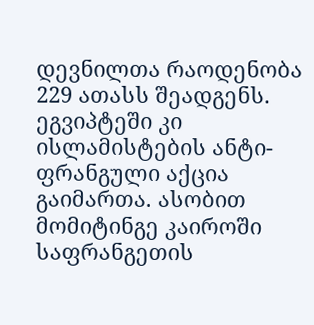დევნილთა რაოდენობა 229 ათასს შეადგენს. ეგვიპტეში კი ისლამისტების ანტი-ფრანგული აქცია გაიმართა. ასობით მომიტინგე კაიროში საფრანგეთის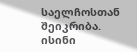საელჩოსთან შეიკრიბა. ისინი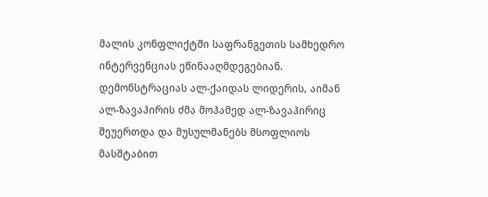მალის კონფლიქტში საფრანგეთის სამხედრო ინტერვენციას ეწინააღმდეგებიან. დემონსტრაციას ალ-ქაიდას ლიდერის, აიმან ალ-ზავაჰირის ძმა მოჰამედ ალ-ზავაჰირიც შეუერთდა და მუსულმანებს მსოფლიოს მასშტაბით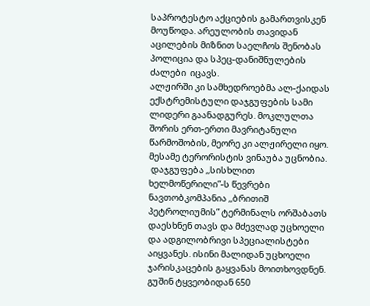საპროტესტო აქციების გამართვისკენ მოუწოდა. არეულობის თავიდან აცილების მიზნით საელჩოს შენობას პოლიცია და სპეც-დანიშნულების ძალები  იცავს.
ალჟირში კი სამხედროებმა ალ-ქაიდას ექსტრემისტული დაჯგუფების სამი ლიდერი გაანადგურეს. მოკლულთა შორის ერთ-ერთი მავრიტანული წარმოშობის, მეორე კი ალჟირელი იყო. მესამე ტერორისტის ვინაუბა უცნობია.
 დაჯგუფება ,,სისხლით ხელმოწერილი”-ს წევრები ნავთობკომპანია ,,ბრითიშ პეტროლიუმის” ტერმინალს ორშაბათს დაესხნენ თავს და მძევლად უცხოელი და ადგილობრივი სპეციალისტები აიყვანეს. ისინი მალიდან უცხოელი ჯარისკაცების გაყვანას მოითხოვდნენ. გუშინ ტყვეობიდან 650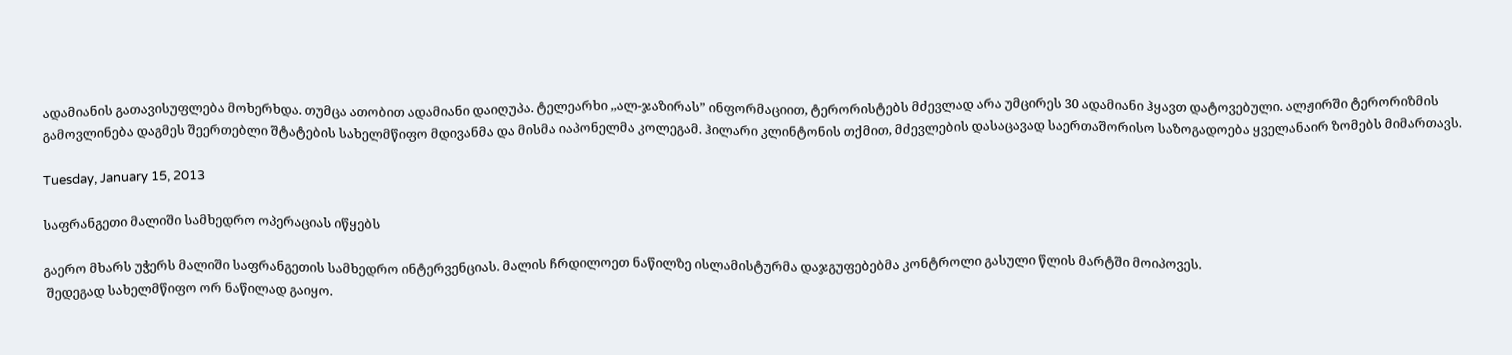ადამიანის გათავისუფლება მოხერხდა. თუმცა ათობით ადამიანი დაიღუპა. ტელეარხი ,,ალ-ჯაზირას” ინფორმაციით, ტერორისტებს მძევლად არა უმცირეს 30 ადამიანი ჰყავთ დატოვებული. ალჟირში ტერორიზმის გამოვლინება დაგმეს შეერთებლი შტატების სახელმწიფო მდივანმა და მისმა იაპონელმა კოლეგამ. ჰილარი კლინტონის თქმით, მძევლების დასაცავად საერთაშორისო საზოგადოება ყველანაირ ზომებს მიმართავს.

Tuesday, January 15, 2013

საფრანგეთი მალიში სამხედრო ოპერაციას იწყებს

გაერო მხარს უჭერს მალიში საფრანგეთის სამხედრო ინტერვენციას. მალის ჩრდილოეთ ნაწილზე ისლამისტურმა დაჯგუფებებმა კონტროლი გასული წლის მარტში მოიპოვეს.
 შედეგად სახელმწიფო ორ ნაწილად გაიყო.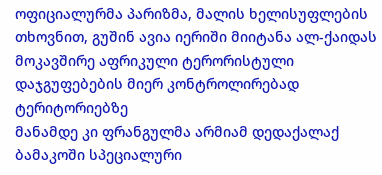ოფიციალურმა პარიზმა, მალის ხელისუფლების თხოვნით, გუშინ ავია იერიში მიიტანა ალ-ქაიდას მოკავშირე აფრიკული ტერორისტული დაჯგუფებების მიერ კონტროლირებად ტერიტორიებზე
მანამდე კი ფრანგულმა არმიამ დედაქალაქ ბამაკოში სპეციალური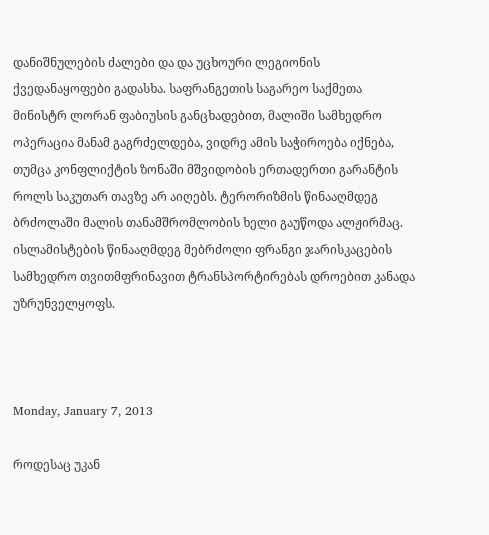დანიშნულების ძალები და და უცხოური ლეგიონის ქვედანაყოფები გადასხა. საფრანგეთის საგარეო საქმეთა მინისტრ ლორან ფაბიუსის განცხადებით, მალიში სამხედრო ოპერაცია მანამ გაგრძელდება, ვიდრე ამის საჭიროება იქნება, თუმცა კონფლიქტის ზონაში მშვიდობის ერთადერთი გარანტის როლს საკუთარ თავზე არ აიღებს. ტერორიზმის წინააღმდეგ ბრძოლაში მალის თანამშრომლობის ხელი გაუწოდა ალჟირმაც. ისლამისტების წინააღმდეგ მებრძოლი ფრანგი ჯარისკაცების სამხედრო თვითმფრინავით ტრანსპორტირებას დროებით კანადა უზრუნველყოფს.



Monday, January 7, 2013

როდესაც უკან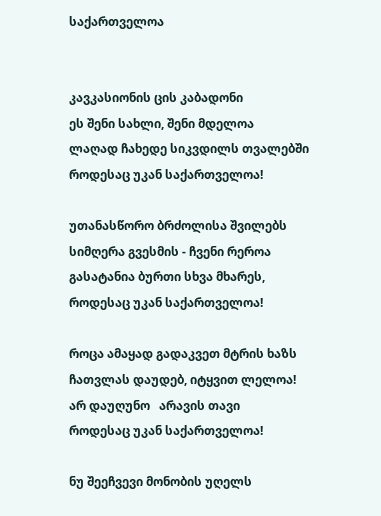საქართველოა


კავკასიონის ცის კაბადონი
ეს შენი სახლი, შენი მდელოა
ლაღად ჩახედე სიკვდილს თვალებში
როდესაც უკან საქართველოა!

უთანასწორო ბრძოლისა შვილებს
სიმღერა გვესმის - ჩვენი რეროა
გასატანია ბურთი სხვა მხარეს,
როდესაც უკან საქართველოა!

როცა ამაყად გადაკვეთ მტრის ხაზს
ჩათვლას დაუდებ, იტყვით ლელოა!
არ დაუღუნო   არავის თავი
როდესაც უკან საქართველოა!

ნუ შეეჩვევი მონობის უღელს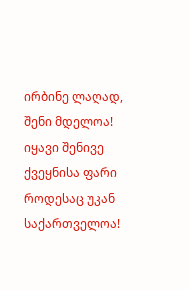ირბინე ლაღად, შენი მდელოა!
იყავი შენივე ქვეყნისა ფარი
როდესაც უკან საქართველოა!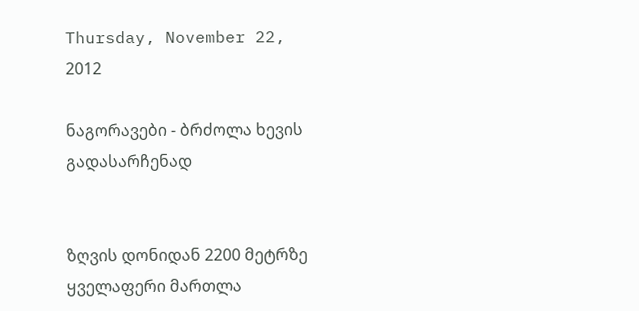Thursday, November 22, 2012

ნაგორავები - ბრძოლა ხევის გადასარჩენად


ზღვის დონიდან 2200 მეტრზე ყველაფერი მართლა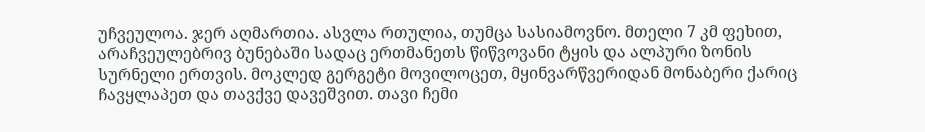უჩვეულოა. ჯერ აღმართია. ასვლა რთულია, თუმცა სასიამოვნო. მთელი 7 კმ ფეხით, არაჩვეულებრივ ბუნებაში სადაც ერთმანეთს წიწვოვანი ტყის და ალპური ზონის სურნელი ერთვის. მოკლედ გერგეტი მოვილოცეთ, მყინვარწვერიდან მონაბერი ქარიც ჩავყლაპეთ და თავქვე დავეშვით. თავი ჩემი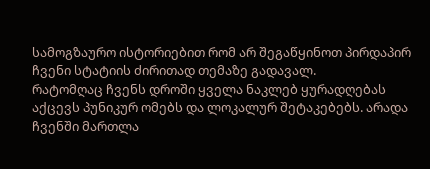სამოგზაურო ისტორიებით რომ არ შეგაწყინოთ პირდაპირ ჩვენი სტატიის ძირითად თემაზე გადავალ.
რატომღაც ჩვენს დროში ყველა ნაკლებ ყურადღებას აქცევს პუნიკურ ომებს და ლოკალურ შეტაკებებს. არადა ჩვენში მართლა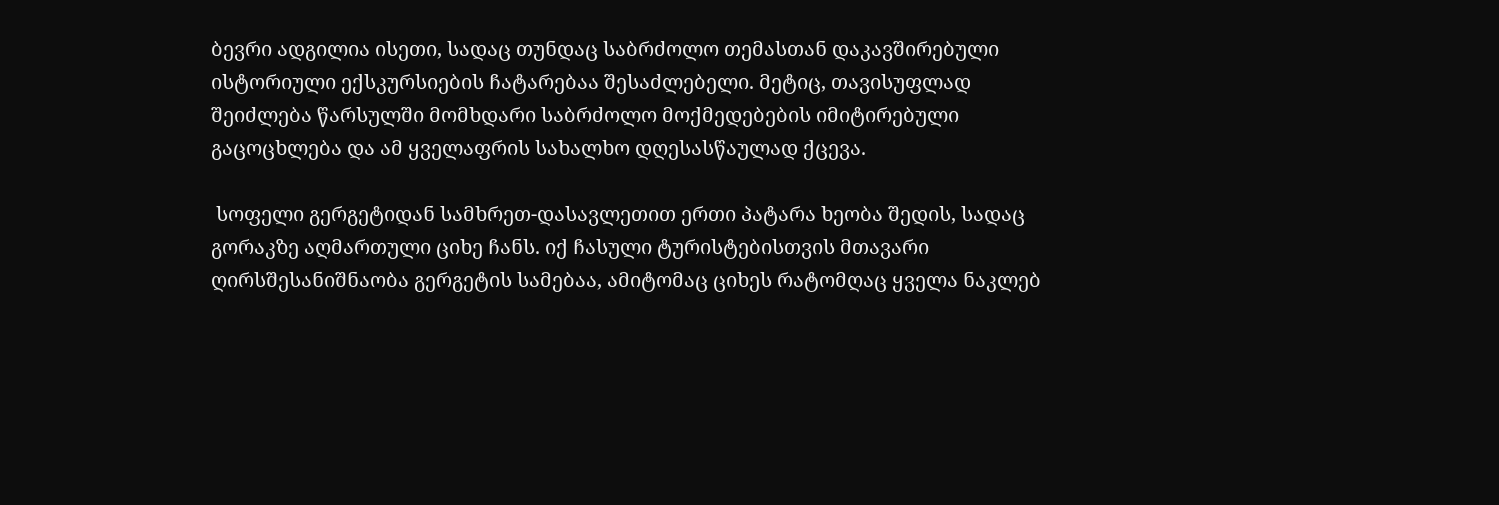ბევრი ადგილია ისეთი, სადაც თუნდაც საბრძოლო თემასთან დაკავშირებული ისტორიული ექსკურსიების ჩატარებაა შესაძლებელი. მეტიც, თავისუფლად შეიძლება წარსულში მომხდარი საბრძოლო მოქმედებების იმიტირებული გაცოცხლება და ამ ყველაფრის სახალხო დღესასწაულად ქცევა.

 სოფელი გერგეტიდან სამხრეთ-დასავლეთით ერთი პატარა ხეობა შედის, სადაც გორაკზე აღმართული ციხე ჩანს. იქ ჩასული ტურისტებისთვის მთავარი ღირსშესანიშნაობა გერგეტის სამებაა, ამიტომაც ციხეს რატომღაც ყველა ნაკლებ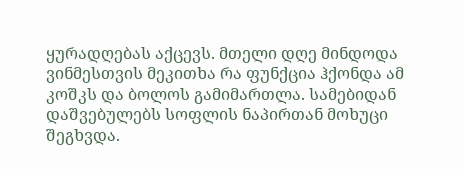ყურადღებას აქცევს. მთელი დღე მინდოდა ვინმესთვის მეკითხა რა ფუნქცია ჰქონდა ამ კოშკს და ბოლოს გამიმართლა. სამებიდან დაშვებულებს სოფლის ნაპირთან მოხუცი შეგხვდა.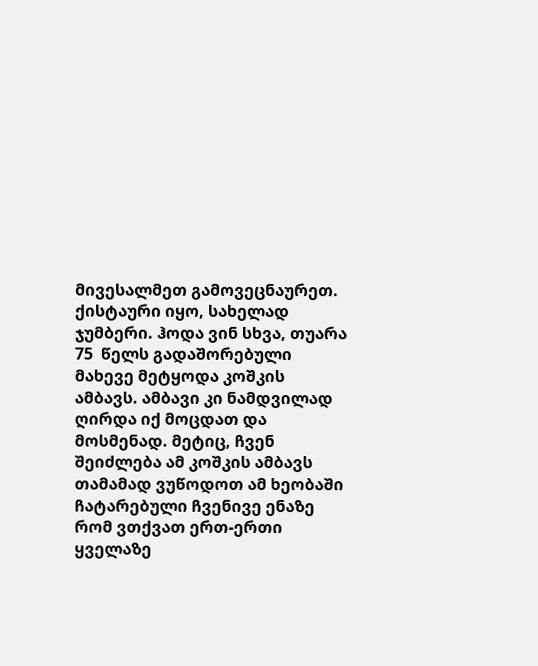მივესალმეთ გამოვეცნაურეთ. ქისტაური იყო, სახელად ჯუმბერი. ჰოდა ვინ სხვა, თუარა 75  წელს გადაშორებული მახევე მეტყოდა კოშკის ამბავს. ამბავი კი ნამდვილად ღირდა იქ მოცდათ და მოსმენად. მეტიც, ჩვენ შეიძლება ამ კოშკის ამბავს თამამად ვუწოდოთ ამ ხეობაში ჩატარებული ჩვენივე ენაზე რომ ვთქვათ ერთ-ერთი ყველაზე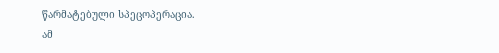წარმატებული სპეცოპერაცია.
ამ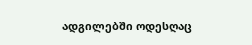ადგილებში ოდესღაც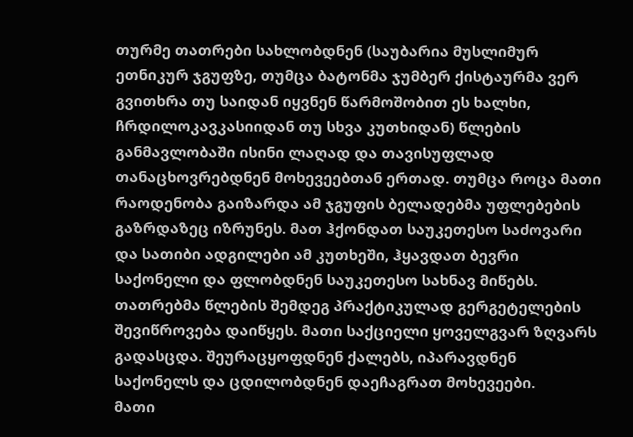თურმე თათრები სახლობდნენ (საუბარია მუსლიმურ ეთნიკურ ჯგუფზე, თუმცა ბატონმა ჯუმბერ ქისტაურმა ვერ გვითხრა თუ საიდან იყვნენ წარმოშობით ეს ხალხი, ჩრდილოკავკასიიდან თუ სხვა კუთხიდან) წლების განმავლობაში ისინი ლაღად და თავისუფლად თანაცხოვრებდნენ მოხევეებთან ერთად. თუმცა როცა მათი რაოდენობა გაიზარდა ამ ჯგუფის ბელადებმა უფლებების გაზრდაზეც იზრუნეს. მათ ჰქონდათ საუკეთესო საძოვარი და სათიბი ადგილები ამ კუთხეში, ჰყავდათ ბევრი საქონელი და ფლობდნენ საუკეთესო სახნავ მიწებს. თათრებმა წლების შემდეგ პრაქტიკულად გერგეტელების შევიწროვება დაიწყეს. მათი საქციელი ყოველგვარ ზღვარს გადასცდა. შეურაცყოფდნენ ქალებს, იპარავდნენ საქონელს და ცდილობდნენ დაეჩაგრათ მოხევეები.
მათი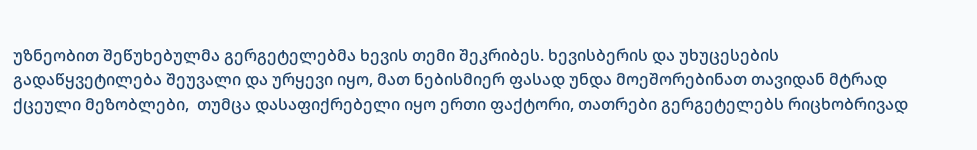უზნეობით შეწუხებულმა გერგეტელებმა ხევის თემი შეკრიბეს. ხევისბერის და უხუცესების გადაწყვეტილება შეუვალი და ურყევი იყო, მათ ნებისმიერ ფასად უნდა მოეშორებინათ თავიდან მტრად ქცეული მეზობლები,  თუმცა დასაფიქრებელი იყო ერთი ფაქტორი, თათრები გერგეტელებს რიცხობრივად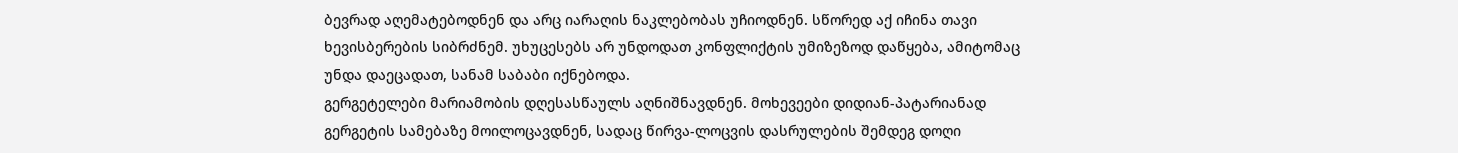ბევრად აღემატებოდნენ და არც იარაღის ნაკლებობას უჩიოდნენ. სწორედ აქ იჩინა თავი ხევისბერების სიბრძნემ. უხუცესებს არ უნდოდათ კონფლიქტის უმიზეზოდ დაწყება, ამიტომაც უნდა დაეცადათ, სანამ საბაბი იქნებოდა.
გერგეტელები მარიამობის დღესასწაულს აღნიშნავდნენ. მოხევეები დიდიან-პატარიანად გერგეტის სამებაზე მოილოცავდნენ, სადაც წირვა-ლოცვის დასრულების შემდეგ დოღი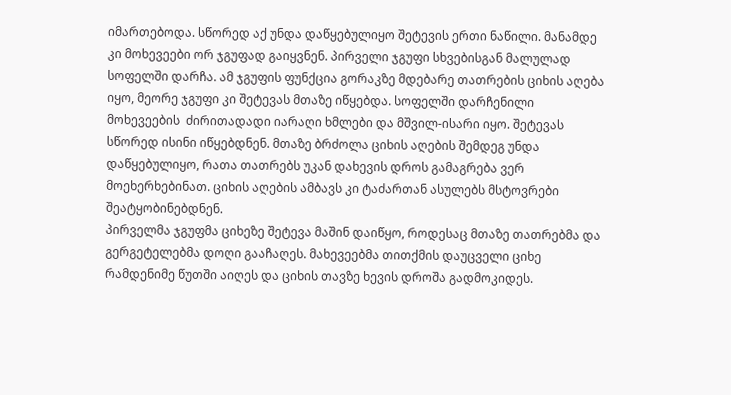იმართებოდა. სწორედ აქ უნდა დაწყებულიყო შეტევის ერთი ნაწილი. მანამდე კი მოხევეები ორ ჯგუფად გაიყვნენ. პირველი ჯგუფი სხვებისგან მალულად სოფელში დარჩა. ამ ჯგუფის ფუნქცია გორაკზე მდებარე თათრების ციხის აღება იყო, მეორე ჯგუფი კი შეტევას მთაზე იწყებდა. სოფელში დარჩენილი მოხევეების  ძირითადადი იარაღი ხმლები და მშვილ-ისარი იყო. შეტევას სწორედ ისინი იწყებდნენ. მთაზე ბრძოლა ციხის აღების შემდეგ უნდა დაწყებულიყო, რათა თათრებს უკან დახევის დროს გამაგრება ვერ მოეხერხებინათ. ციხის აღების ამბავს კი ტაძართან ასულებს მსტოვრები შეატყობინებდნენ.
პირველმა ჯგუფმა ციხეზე შეტევა მაშინ დაიწყო, როდესაც მთაზე თათრებმა და გერგეტელებმა დოღი გააჩაღეს. მახევეებმა თითქმის დაუცველი ციხე რამდენიმე წუთში აიღეს და ციხის თავზე ხევის დროშა გადმოკიდეს.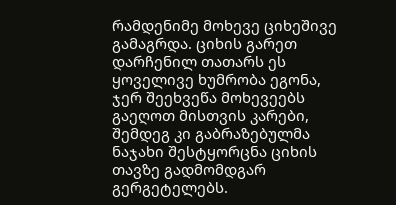რამდენიმე მოხევე ციხეშივე გამაგრდა. ციხის გარეთ დარჩენილ თათარს ეს ყოველივე ხუმრობა ეგონა, ჯერ შეეხვეწა მოხევეებს გაეღოთ მისთვის კარები, შემდეგ კი გაბრაზებულმა ნაჯახი შესტყორცნა ციხის თავზე გადმომდგარ გერგეტელებს.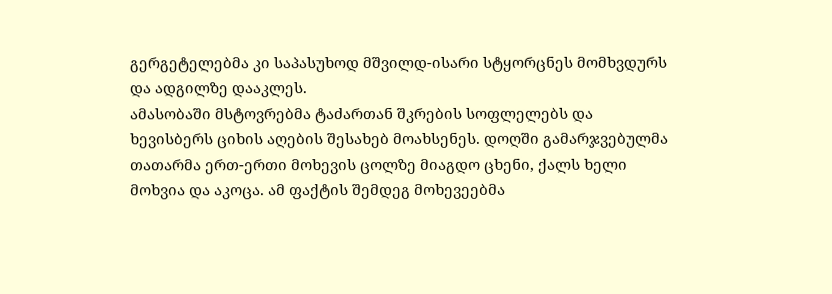გერგეტელებმა კი საპასუხოდ მშვილდ-ისარი სტყორცნეს მომხვდურს და ადგილზე დააკლეს.
ამასობაში მსტოვრებმა ტაძართან შკრების სოფლელებს და ხევისბერს ციხის აღების შესახებ მოახსენეს. დოღში გამარჯვებულმა  თათარმა ერთ-ერთი მოხევის ცოლზე მიაგდო ცხენი, ქალს ხელი მოხვია და აკოცა. ამ ფაქტის შემდეგ მოხევეებმა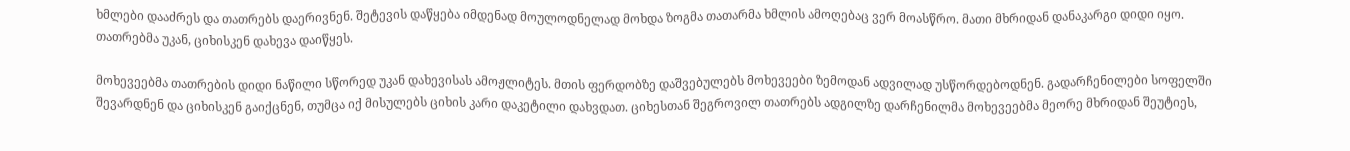ხმლები დააძრეს და თათრებს დაერივნენ. შეტევის დაწყება იმდენად მოულოდნელად მოხდა ზოგმა თათარმა ხმლის ამოღებაც ვერ მოასწრო. მათი მხრიდან დანაკარგი დიდი იყო. თათრებმა უკან, ციხისკენ დახევა დაიწყეს.

მოხევეებმა თათრების დიდი ნაწილი სწორედ უკან დახევისას ამოჟლიტეს. მთის ფერდობზე დაშვებულებს მოხევეები ზემოდან ადვილად უსწორდებოდნენ. გადარჩენილები სოფელში შევარდნენ და ციხისკენ გაიქცნენ, თუმცა იქ მისულებს ციხის კარი დაკეტილი დახვდათ. ციხესთან შეგროვილ თათრებს ადგილზე დარჩენილმა მოხევეებმა მეორე მხრიდან შეუტიეს,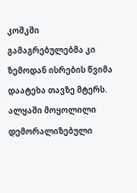კოშკში გამაგრებულებმა კი ზემოდან ისრების წვიმა დაატეხა თავზე მტერს. ალყაში მოყოლილი დემორალიზებული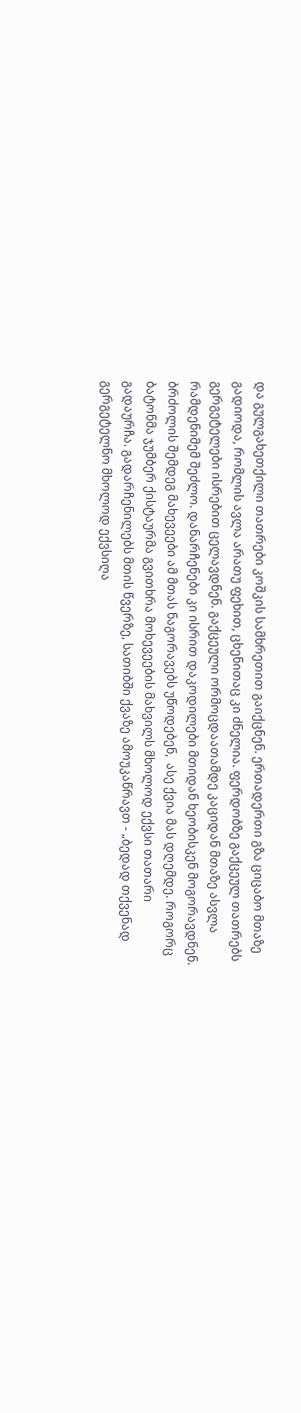და გულგახეთქილი თათრები კოშკის სამხრეთით გაიქცნენ. ერთადერთი გზა ციცაბო მთაზე გადიოდა, რომლის ავლა არათუ ფეხით, ცხენითაც კი ძნელია. ფერდობზე გაქცეულ თათრებს გერგეტელები ისრებით ცელავდნენ. გაქცეული ორმოცდაათამდე კაციდან მთაზე ასვლა რამდენიმემ შეძლო. დანარჩენები კი ისრით დაკოდილები მთიდან ხეობისკენ მოგორავდნენ.  ბრძოლის შემდეგ მახევეები ამ მთას ნაგორავებს უწოდებენ,  ასე ქვია მას დღემდე. როგორც ბატონმა ჯუმბერ ქისტაურმა გვითხრა მოხევეების მახვილს მხოლოდ ექვსი თათარი გადაურჩა. გადარჩენილებს მთის წვერზე, სათიბში ქვაზე ამოუკაწრავთ - „ბედად თქვენად გერგეტელნო მხოლოდ ექვსიღა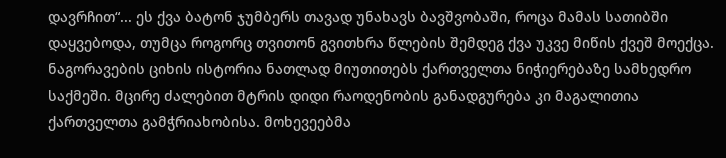დავრჩით“... ეს ქვა ბატონ ჯუმბერს თავად უნახავს ბავშვობაში, როცა მამას სათიბში დაყვებოდა, თუმცა როგორც თვითონ გვითხრა წლების შემდეგ ქვა უკვე მიწის ქვეშ მოექცა.
ნაგორავების ციხის ისტორია ნათლად მიუთითებს ქართველთა ნიჭიერებაზე სამხედრო საქმეში. მცირე ძალებით მტრის დიდი რაოდენობის განადგურება კი მაგალითია ქართველთა გამჭრიახობისა. მოხევეებმა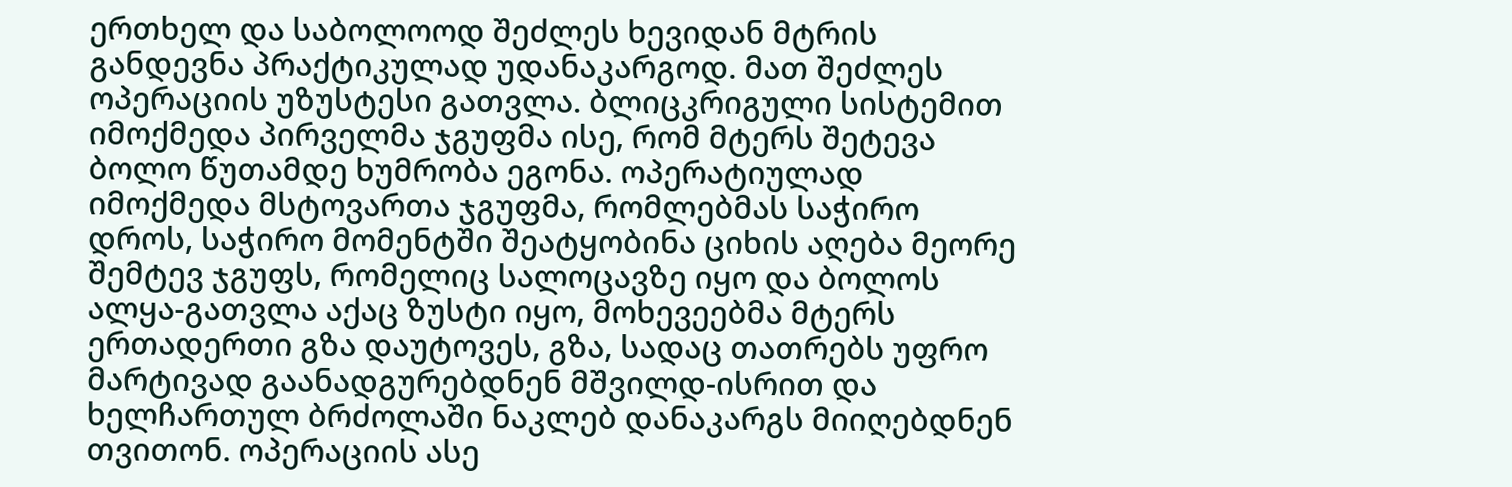ერთხელ და საბოლოოდ შეძლეს ხევიდან მტრის განდევნა პრაქტიკულად უდანაკარგოდ. მათ შეძლეს ოპერაციის უზუსტესი გათვლა. ბლიცკრიგული სისტემით იმოქმედა პირველმა ჯგუფმა ისე, რომ მტერს შეტევა ბოლო წუთამდე ხუმრობა ეგონა. ოპერატიულად იმოქმედა მსტოვართა ჯგუფმა, რომლებმას საჭირო დროს, საჭირო მომენტში შეატყობინა ციხის აღება მეორე შემტევ ჯგუფს, რომელიც სალოცავზე იყო და ბოლოს ალყა-გათვლა აქაც ზუსტი იყო, მოხევეებმა მტერს ერთადერთი გზა დაუტოვეს, გზა, სადაც თათრებს უფრო მარტივად გაანადგურებდნენ მშვილდ-ისრით და ხელჩართულ ბრძოლაში ნაკლებ დანაკარგს მიიღებდნენ თვითონ. ოპერაციის ასე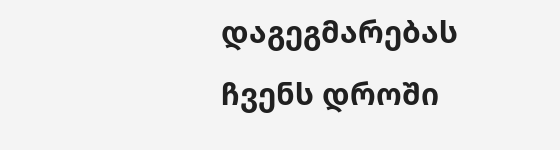დაგეგმარებას ჩვენს დროში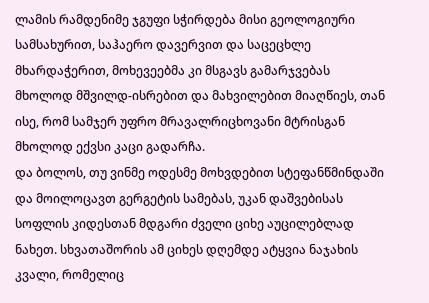ლამის რამდენიმე ჯგუფი სჭირდება მისი გეოლოგიური სამსახურით, საჰაერო დავერვით და საცეცხლე მხარდაჭერით, მოხევეებმა კი მსგავს გამარჯვებას მხოლოდ მშვილდ-ისრებით და მახვილებით მიაღწიეს, თან ისე, რომ სამჯერ უფრო მრავალრიცხოვანი მტრისგან მხოლოდ ექვსი კაცი გადარჩა.
და ბოლოს, თუ ვინმე ოდესმე მოხვდებით სტეფანწმინდაში და მოილოცავთ გერგეტის სამებას, უკან დაშვებისას სოფლის კიდესთან მდგარი ძველი ციხე აუცილებლად ნახეთ. სხვათაშორის ამ ციხეს დღემდე ატყვია ნაჯახის კვალი, რომელიც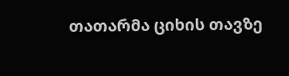თათარმა ციხის თავზე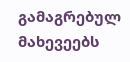გამაგრებულ მახევეებს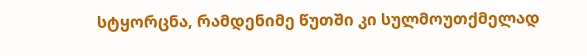სტყორცნა, რამდენიმე წუთში კი სულმოუთქმელად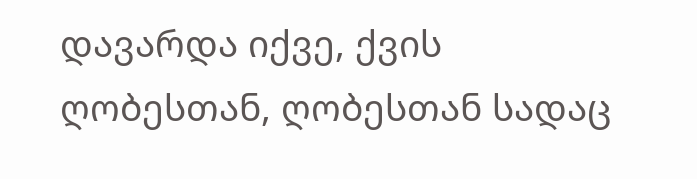დავარდა იქვე, ქვის ღობესთან, ღობესთან სადაც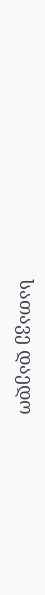სათავე დაედო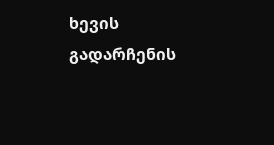ხევის გადარჩენის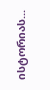ისტორიას...